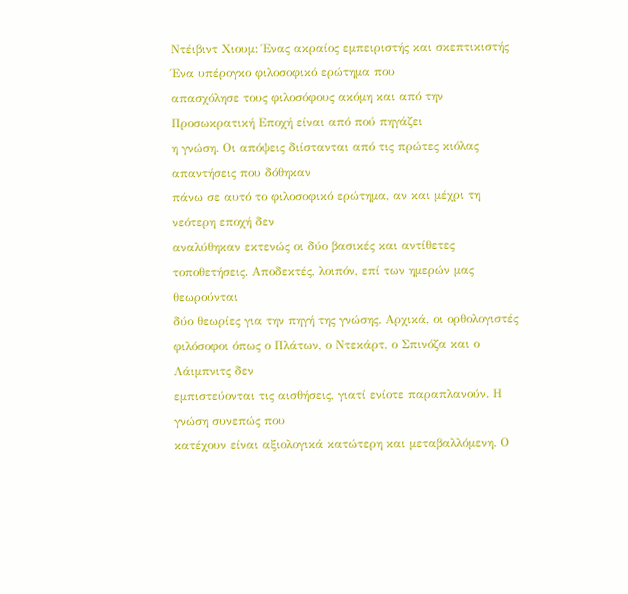Ντέιβιντ Χιουμ: Ένας ακραίος εμπειριστής και σκεπτικιστής
Ένα υπέρογκο φιλοσοφικό ερώτημα που
απασχόλησε τους φιλοσόφους ακόμη και από την Προσωκρατική Εποχή είναι από πού πηγάζει
η γνώση. Οι απόψεις διίστανται από τις πρώτες κιόλας απαντήσεις που δόθηκαν
πάνω σε αυτό το φιλοσοφικό ερώτημα, αν και μέχρι τη νεότερη εποχή δεν
αναλύθηκαν εκτενώς οι δύο βασικές και αντίθετες τοποθετήσεις. Αποδεκτές, λοιπόν, επί των ημερών μας θεωρούνται
δύο θεωρίες για την πηγή της γνώσης. Αρχικά, οι ορθολογιστές
φιλόσοφοι όπως ο Πλάτων, ο Ντεκάρτ, ο Σπινόζα και ο Λάιμπνιτς δεν
εμπιστεύονται τις αισθήσεις, γιατί ενίοτε παραπλανούν. Η γνώση συνεπώς που
κατέχουν είναι αξιολογικά κατώτερη και μεταβαλλόμενη. Ο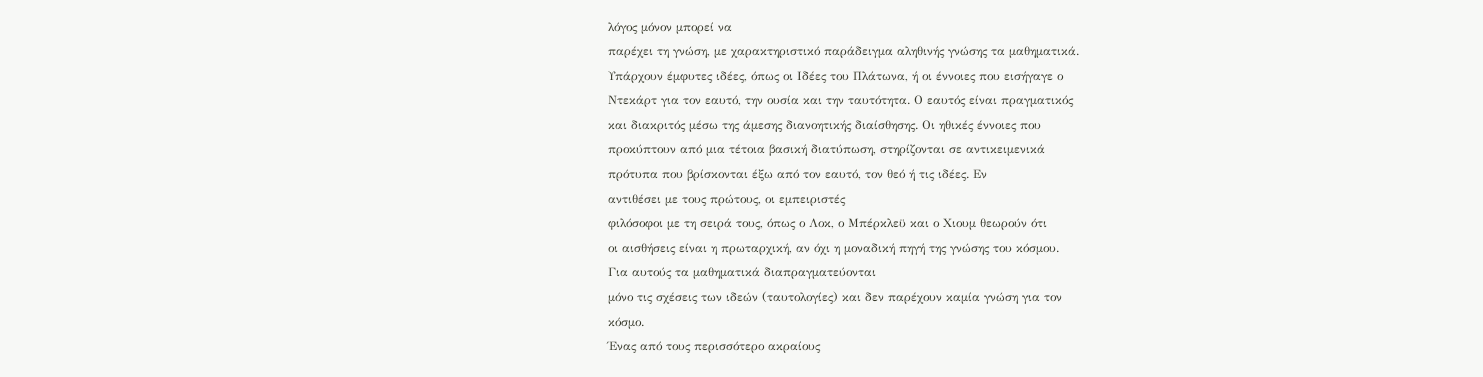λόγος μόνον μπορεί να
παρέχει τη γνώση, με χαρακτηριστικό παράδειγμα αληθινής γνώσης τα μαθηματικά.
Υπάρχουν έμφυτες ιδέες, όπως οι Ιδέες του Πλάτωνα, ή οι έννοιες που εισήγαγε ο
Ντεκάρτ για τον εαυτό, την ουσία και την ταυτότητα. Ο εαυτός είναι πραγματικός
και διακριτός μέσω της άμεσης διανοητικής διαίσθησης. Οι ηθικές έννοιες που
προκύπτουν από μια τέτοια βασική διατύπωση, στηρίζονται σε αντικειμενικά
πρότυπα που βρίσκονται έξω από τον εαυτό, τον θεό ή τις ιδέες. Εν
αντιθέσει με τους πρώτους, οι εμπειριστές
φιλόσοφοι με τη σειρά τους, όπως ο Λοκ, ο Μπέρκλεϋ και ο Χιουμ θεωρούν ότι
οι αισθήσεις είναι η πρωταρχική, αν όχι η μοναδική πηγή της γνώσης του κόσμου.
Για αυτούς τα μαθηματικά διαπραγματεύονται
μόνο τις σχέσεις των ιδεών (ταυτολογίες) και δεν παρέχουν καμία γνώση για τον
κόσμο.
Ένας από τους περισσότερο ακραίους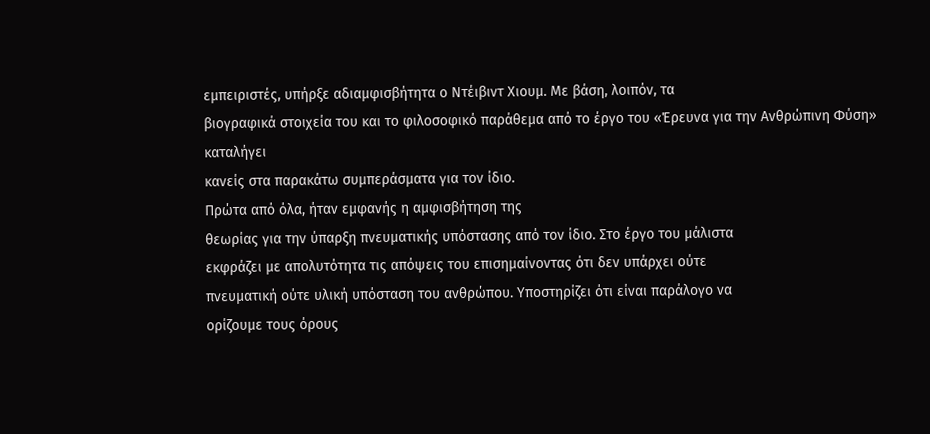εμπειριστές, υπήρξε αδιαμφισβήτητα ο Ντέιβιντ Χιουμ. Με βάση, λοιπόν, τα
βιογραφικά στοιχεία του και το φιλοσοφικό παράθεμα από το έργο του «Έρευνα για την Ανθρώπινη Φύση» καταλήγει
κανείς στα παρακάτω συμπεράσματα για τον ίδιο.
Πρώτα από όλα, ήταν εμφανής η αμφισβήτηση της
θεωρίας για την ύπαρξη πνευματικής υπόστασης από τον ίδιο. Στο έργο του μάλιστα
εκφράζει με απολυτότητα τις απόψεις του επισημαίνοντας ότι δεν υπάρχει ούτε
πνευματική ούτε υλική υπόσταση του ανθρώπου. Υποστηρίζει ότι είναι παράλογο να
ορίζουμε τους όρους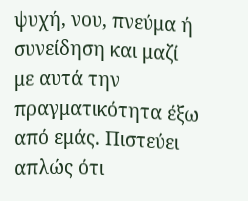ψυχή, νου, πνεύμα ή συνείδηση και μαζί με αυτά την
πραγματικότητα έξω από εμάς. Πιστεύει απλώς ότι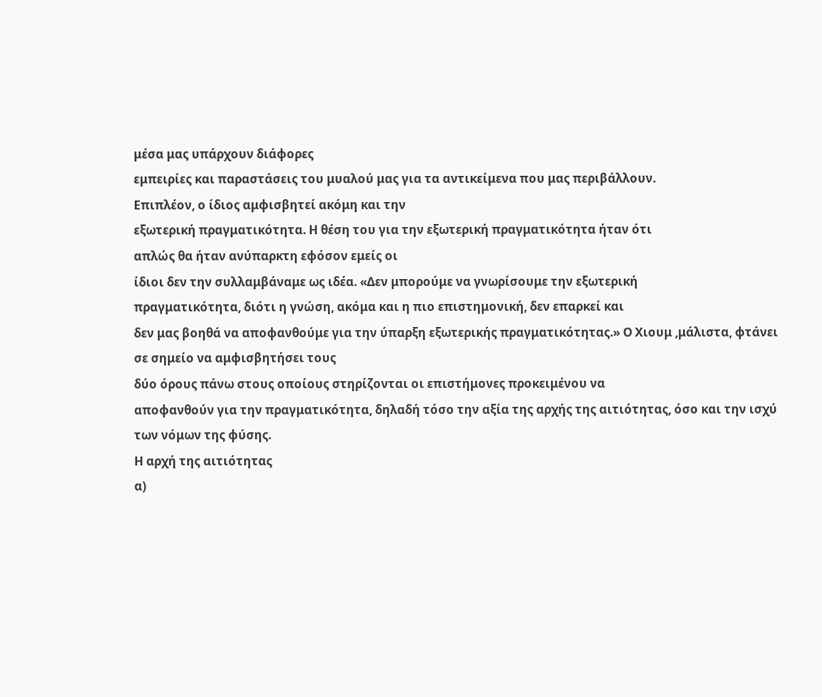μέσα μας υπάρχουν διάφορες
εμπειρίες και παραστάσεις του μυαλού μας για τα αντικείμενα που μας περιβάλλουν.
Επιπλέον, ο ίδιος αμφισβητεί ακόμη και την
εξωτερική πραγματικότητα. Η θέση του για την εξωτερική πραγματικότητα ήταν ότι
απλώς θα ήταν ανύπαρκτη εφόσον εμείς οι
ίδιοι δεν την συλλαμβάναμε ως ιδέα. «Δεν μπορούμε να γνωρίσουμε την εξωτερική
πραγματικότητα, διότι η γνώση, ακόμα και η πιο επιστημονική, δεν επαρκεί και
δεν μας βοηθά να αποφανθούμε για την ύπαρξη εξωτερικής πραγματικότητας.» Ο Χιουμ ,μάλιστα, φτάνει σε σημείο να αμφισβητήσει τους
δύο όρους πάνω στους οποίους στηρίζονται οι επιστήμονες προκειμένου να
αποφανθούν για την πραγματικότητα, δηλαδή τόσο την αξία της αρχής της αιτιότητας, όσο και την ισχύ
των νόμων της φύσης.
Η αρχή της αιτιότητας
α)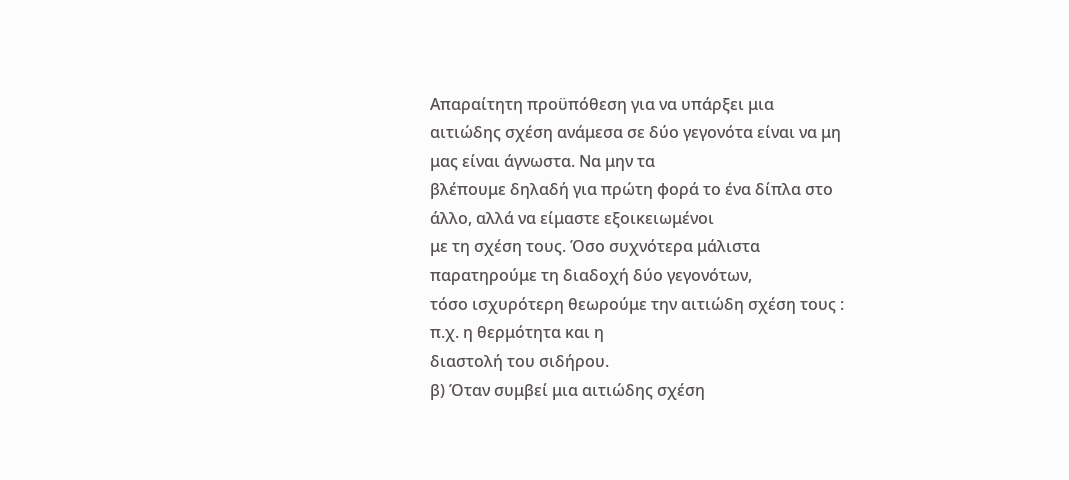Απαραίτητη προϋπόθεση για να υπάρξει μια
αιτιώδης σχέση ανάμεσα σε δύο γεγονότα είναι να μη μας είναι άγνωστα. Να μην τα
βλέπουμε δηλαδή για πρώτη φορά το ένα δίπλα στο άλλο, αλλά να είμαστε εξοικειωμένοι
με τη σχέση τους. Όσο συχνότερα μάλιστα παρατηρούμε τη διαδοχή δύο γεγονότων,
τόσο ισχυρότερη θεωρούμε την αιτιώδη σχέση τους : π.χ. η θερμότητα και η
διαστολή του σιδήρου.
β) Όταν συμβεί μια αιτιώδης σχέση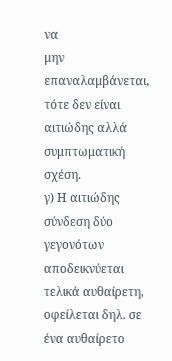να
μην επαναλαμβάνεται, τότε δεν είναι αιτιώδης αλλά συμπτωματική σχέση.
γ) Η αιτιώδης σύνδεση δύο γεγονότων
αποδεικνύεται τελικά αυθαίρετη, οφείλεται δηλ. σε ένα αυθαίρετο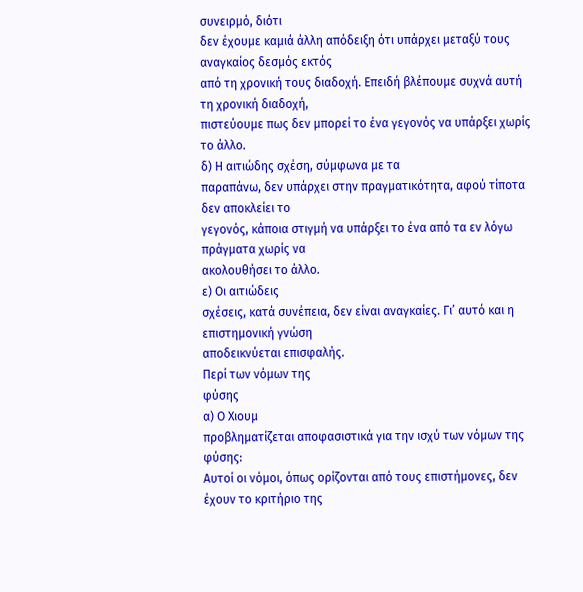συνειρμό, διότι
δεν έχουμε καμιά άλλη απόδειξη ότι υπάρχει μεταξύ τους αναγκαίος δεσμός εκτός
από τη χρονική τους διαδοχή. Επειδή βλέπουμε συχνά αυτή τη χρονική διαδοχή,
πιστεύουμε πως δεν μπορεί το ένα γεγονός να υπάρξει χωρίς το άλλο.
δ) Η αιτιώδης σχέση, σύμφωνα με τα
παραπάνω, δεν υπάρχει στην πραγματικότητα, αφού τίποτα δεν αποκλείει το
γεγονός, κάποια στιγμή να υπάρξει το ένα από τα εν λόγω πράγματα χωρίς να
ακολουθήσει το άλλο.
ε) Οι αιτιώδεις
σχέσεις, κατά συνέπεια, δεν είναι αναγκαίες. Γι’ αυτό και η επιστημονική γνώση
αποδεικνύεται επισφαλής.
Περί των νόμων της
φύσης
α) Ο Χιουμ
προβληματίζεται αποφασιστικά για την ισχύ των νόμων της φύσης:
Αυτοί οι νόμοι, όπως ορίζονται από τους επιστήμονες, δεν έχουν το κριτήριο της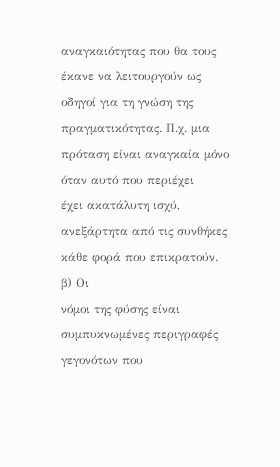αναγκαιότητας που θα τους έκανε να λειτουργούν ως οδηγοί για τη γνώση της
πραγματικότητας. Π.χ. μια πρόταση είναι αναγκαία μόνο όταν αυτό που περιέχει
έχει ακατάλυτη ισχύ, ανεξάρτητα από τις συνθήκες κάθε φορά που επικρατούν.
β) Οι
νόμοι της φύσης είναι συμπυκνωμένες περιγραφές γεγονότων που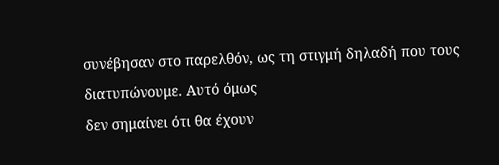συνέβησαν στο παρελθόν, ως τη στιγμή δηλαδή που τους διατυπώνουμε. Αυτό όμως
δεν σημαίνει ότι θα έχουν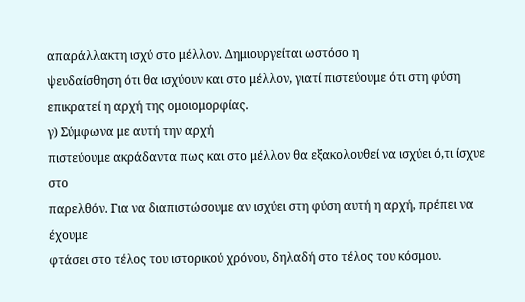απαράλλακτη ισχύ στο μέλλον. Δημιουργείται ωστόσο η
ψευδαίσθηση ότι θα ισχύουν και στο μέλλον, γιατί πιστεύουμε ότι στη φύση
επικρατεί η αρχή της ομοιομορφίας.
γ) Σύμφωνα με αυτή την αρχή
πιστεύουμε ακράδαντα πως και στο μέλλον θα εξακολουθεί να ισχύει ό,τι ίσχυε στο
παρελθόν. Για να διαπιστώσουμε αν ισχύει στη φύση αυτή η αρχή, πρέπει να έχουμε
φτάσει στο τέλος του ιστορικού χρόνου, δηλαδή στο τέλος του κόσμου.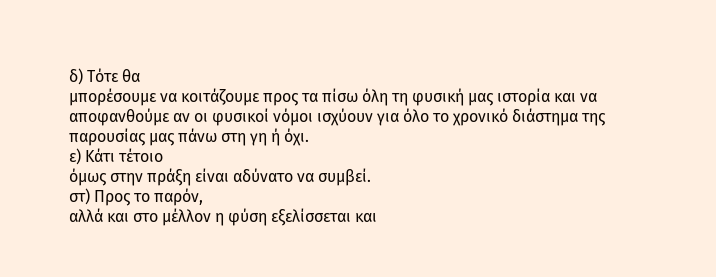δ) Τότε θα
μπορέσουμε να κοιτάζουμε προς τα πίσω όλη τη φυσική μας ιστορία και να
αποφανθούμε αν οι φυσικοί νόμοι ισχύουν για όλο το χρονικό διάστημα της
παρουσίας μας πάνω στη γη ή όχι.
ε) Κάτι τέτοιο
όμως στην πράξη είναι αδύνατο να συμβεί.
στ) Προς το παρόν,
αλλά και στο μέλλον η φύση εξελίσσεται και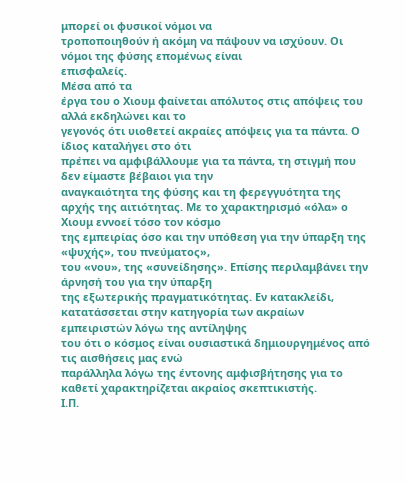μπορεί οι φυσικοί νόμοι να
τροποποιηθούν ή ακόμη να πάψουν να ισχύουν. Οι νόμοι της φύσης επομένως είναι
επισφαλείς.
Μέσα από τα
έργα του ο Χιουμ φαίνεται απόλυτος στις απόψεις του αλλά εκδηλώνει και το
γεγονός ότι υιοθετεί ακραίες απόψεις για τα πάντα. Ο ίδιος καταλήγει στο ότι
πρέπει να αμφιβάλλουμε για τα πάντα, τη στιγμή που δεν είμαστε βέβαιοι για την
αναγκαιότητα της φύσης και τη φερεγγυότητα της αρχής της αιτιότητας. Με το χαρακτηρισμό «όλα» ο Χιουμ εννοεί τόσο τον κόσμο
της εμπειρίας όσο και την υπόθεση για την ύπαρξη της «ψυχής», του πνεύματος»,
του «νου», της «συνείδησης». Επίσης περιλαμβάνει την άρνησή του για την ύπαρξη
της εξωτερικής πραγματικότητας. Εν κατακλείδι, κατατάσσεται στην κατηγορία των ακραίων εμπειριστών λόγω της αντίληψης
του ότι ο κόσμος είναι ουσιαστικά δημιουργημένος από τις αισθήσεις μας ενώ
παράλληλα λόγω της έντονης αμφισβήτησης για το καθετί χαρακτηρίζεται ακραίος σκεπτικιστής.
Ι.Π.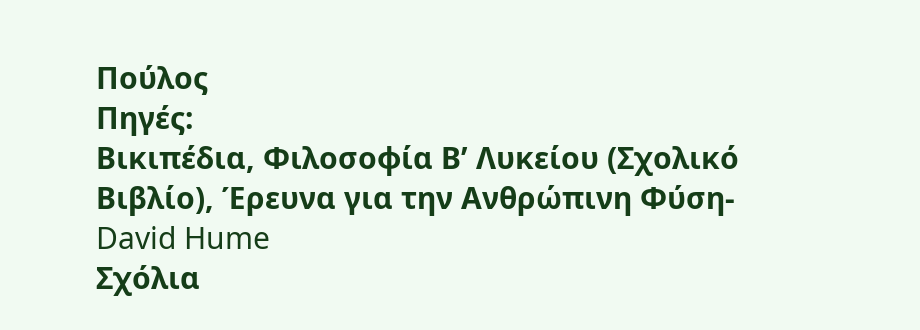Πούλος
Πηγές:
Βικιπέδια, Φιλοσοφία Β’ Λυκείου (Σχολικό Βιβλίο), Έρευνα για την Ανθρώπινη Φύση-
David Hume
Σχόλια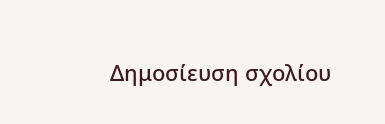Δημοσίευση σχολίου